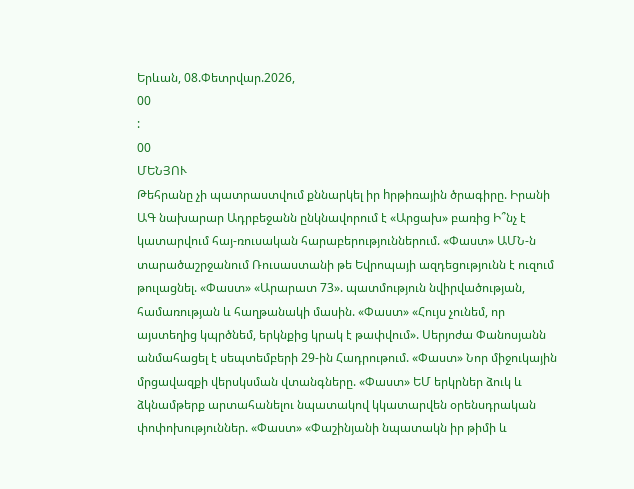Երևան, 08.Փետրվար.2026,
00
:
00
ՄԵՆՅՈՒ
Թեհրանը չի պատրաստվում քննարկել իր hրթիռային ծրագիրը. Իրանի ԱԳ նախարար Ադրբեջանն ընկնավորում է «Արցախ» բառից Ի՞նչ է կատարվում հայ-ռուսական հարաբերություններում. «Փաստ» ԱՄՆ-ն տարածաշրջանում Ռուսաստանի թե Եվրոպայի ազդեցությունն է ուզում թուլացնել. «Փաստ» «Արարատ 73». պատմություն նվիրվածության, համառության և հաղթանակի մասին. «Փաստ» «Հույս չունեմ, որ այստեղից կպրծնեմ, երկնքից կրակ է թափվում». Սերյոժա Փանոսյանն անմահացել է սեպտեմբերի 29-ին Հադրութում. «Փաստ» Նոր միջուկային մրցավազքի վերսկսման վտանգները. «Փաստ» ԵՄ երկրներ ձուկ և ձկնամթերք արտահանելու նպատակով կկատարվեն օրենսդրական փոփոխություններ. «Փաստ» «Փաշինյանի նպատակն իր թիմի և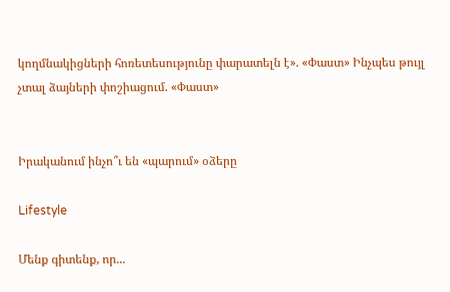կողմնակիցների հոռետեսությունը փարատելն է». «Փաստ» Ինչպես թույլ չտալ ձայների փոշիացում. «Փաստ»


Իրականում ինչո՞ւ են «պարում» օձերը

Lifestyle

Մենք գիտենք, որ...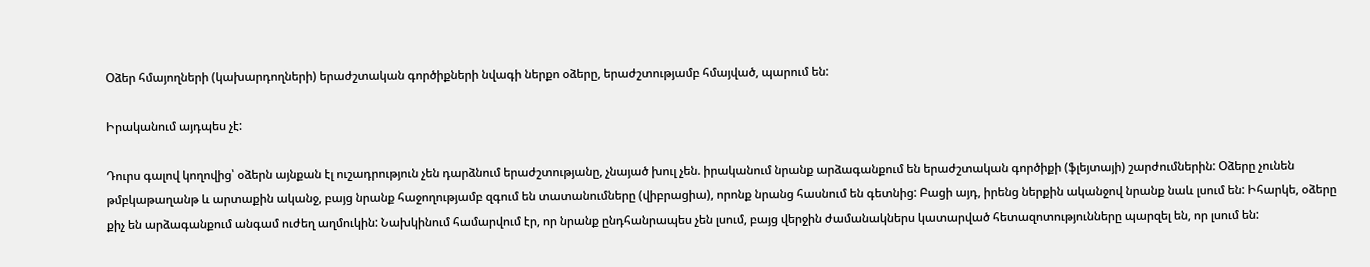Օձեր հմայողների (կախարդողների) երաժշտական գործիքների նվագի ներքո օձերը, երաժշտությամբ հմայված, պարում են:

Իրականում այդպես չէ:

Դուրս գալով կողովից՝ օձերն այնքան էլ ուշադրություն չեն դարձնում երաժշտությանը, չնայած խուլ չեն. իրականում նրանք արձագանքում են երաժշտական գործիքի (ֆլեյտայի) շարժումներին: Օձերը չունեն թմբկաթաղանթ և արտաքին ականջ, բայց նրանք հաջողությամբ զգում են տատանումները (վիբրացիա), որոնք նրանց հասնում են գետնից: Բացի այդ, իրենց ներքին ականջով նրանք նաև լսում են: Իհարկե, օձերը քիչ են արձագանքում անգամ ուժեղ աղմուկին: Նախկինում համարվում էր, որ նրանք ընդհանրապես չեն լսում, բայց վերջին ժամանակներս կատարված հետազոտությունները պարզել են, որ լսում են: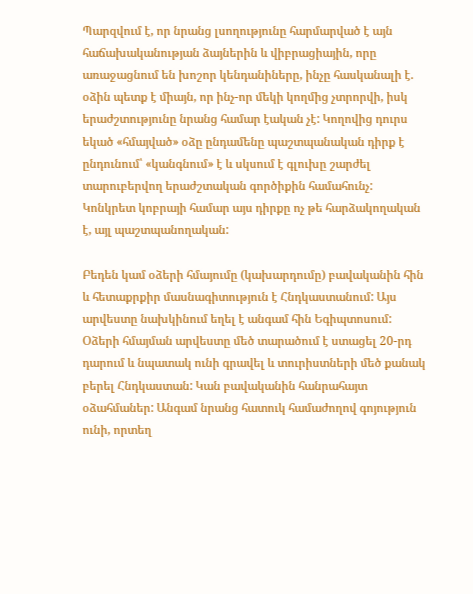Պարզվում է, որ նրանց լսողությունը հարմարված է այն հաճախականության ձայներին և վիբրացիային, որը առաջացնում են խոշոր կենդանիները, ինչը հասկանալի է. օձին պետք է միայն, որ ինչ-որ մեկի կողմից չտրորվի, իսկ երաժշտությունը նրանց համար էական չէ: Կողովից դուրս եկած «հմայված» օձը ընդամենը պաշտպանական դիրք է ընդունում՝ «կանգնում» է և սկսում է գլուխը շարժել տարուբերվող երաժշտական գործիքին համահունչ: Կոնկրետ կոբրայի համար այս դիրքը ոչ թե հարձակողական է, այլ պաշտպանողական:

Բեդեն կամ օձերի հմայումը (կախարդումը) բավականին հին և հետաքրքիր մասնագիտություն է Հնդկաստանում: Այս արվեստը նախկինում եղել է անգամ հին Եգիպտոսում: Օձերի հմայման արվեստը մեծ տարածում է ստացել 20-րդ դարում և նպատակ ունի գրավել և տուրիստների մեծ քանակ բերել Հնդկաստան: Կան բավականին հանրահայտ օձահմաներ: Անգամ նրանց հատուկ համաժողով գոյություն ունի, որտեղ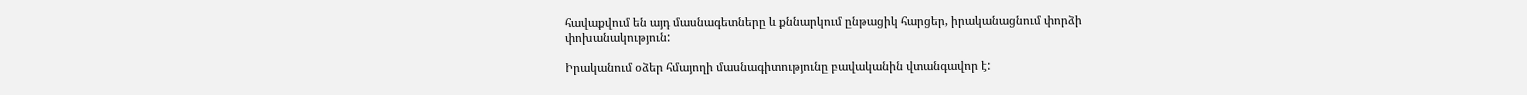հավաքվում են այդ մասնագետները և քննարկում ընթացիկ հարցեր, իրականացնում փորձի փոխանակություն:

Իրականում օձեր հմայողի մասնագիտությունը բավականին վտանգավոր է: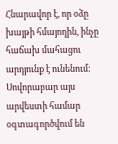Հնարավոր է, որ օձը խայթի հմայողին, ինչը հաճախ մահացու արդյունք է ունենում: Սովորաբար այս արվեստի համար օգտագործվում են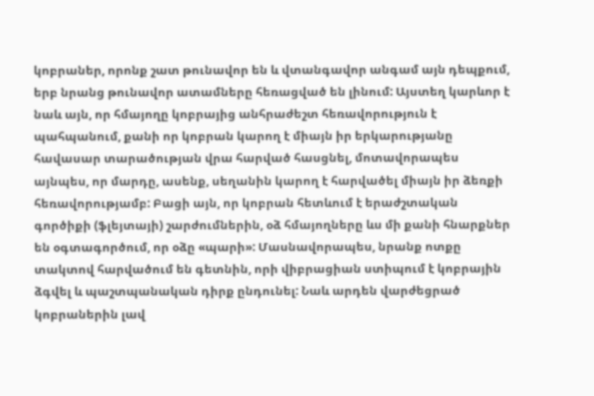կոբրաներ, որոնք շատ թունավոր են և վտանգավոր անգամ այն դեպքում, երբ նրանց թունավոր ատամները հեռացված են լինում: Այստեղ կարևոր է նաև այն, որ հմայողը կոբրայից անհրաժեշտ հեռավորություն է պահպանում, քանի որ կոբրան կարող է միայն իր երկարությանը հավասար տարածության վրա հարված հասցնել, մոտավորապես այնպես, որ մարդը, ասենք, սեղանին կարող է հարվածել միայն իր ձեռքի հեռավորությամբ: Բացի այն, որ կոբրան հետևում է երաժշտական գործիքի (ֆլեյտայի) շարժումներին, օձ հմայողները ևս մի քանի հնարքներ են օգտագործում, որ օձը «պարի»: Մասնավորապես, նրանք ոտքը տակտով հարվածում են գետնին, որի վիբրացիան ստիպում է կոբրային ձգվել և պաշտպանական դիրք ընդունել: Նաև արդեն վարժեցրած կոբրաներին լավ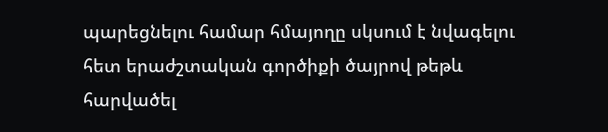պարեցնելու համար հմայողը սկսում է նվագելու հետ երաժշտական գործիքի ծայրով թեթև հարվածել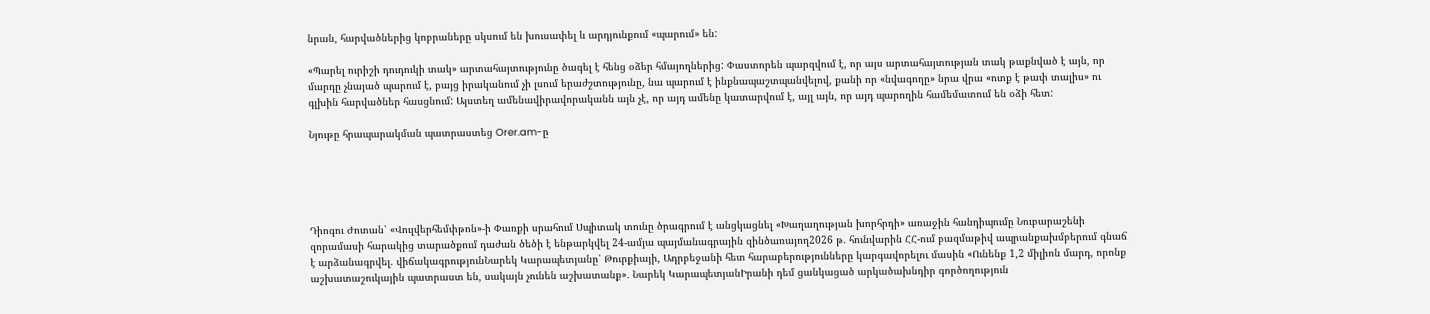նրան, հարվածներից կոբրաները սկսում են խուսափել և արդյունքում «պարում» են:

«Պարել ուրիշի դուդուկի տակ» արտահայտությունը ծագել է հենց օձեր հմայողներից: Փաստորեն պարզվում է, որ այս արտահայտության տակ թաքնված է այն, որ մարդը չնայած պարում է, բայց իրականում չի լսում երաժշտությունը, նա պարում է ինքնապաշտպանվելով, քանի որ «նվագողը» նրա վրա «ոտք է թափ տալիս» ու գլխին հարվածներ հասցնում: Այստեղ ամենավիրավորականն այն չէ, որ այդ ամենը կատարվում է, այլ այն, որ այդ պարողին համեմատում են օձի հետ:

Նյութը հրապարակման պատրաստեց Orer.am-ը





Դիոգու Ժոտան՝ «Վուլվերհեմփթոն»-ի Փառքի սրահում Սպիտակ տունը ծրագրում է անցկացնել «Խաղաղության խորհրդի» առաջին հանդիպումը Նուբարաշենի զորամասի հարակից տարածքում դաժան ծեծի է ենթարկվել 24-ամյա պայմանագրային զինծառայող2026 թ. հունվարին ՀՀ-ում բազմաթիվ ապրանքախմբերում գնաճ է արձանագրվել. վիճակագրությունՆարեկ Կարապետյանը՝ Թուրքիայի, Ադրբեջանի հետ հարաբերությունները կարգավորելու մասին «Ունենք 1,2 միլիոն մարդ, որոնք աշխատաշուկային պատրաստ են, սակայն չունեն աշխատանք»․ Նարեկ ԿարապետյանԻրանի դեմ ցանկացած արկածախնդիր գործողություն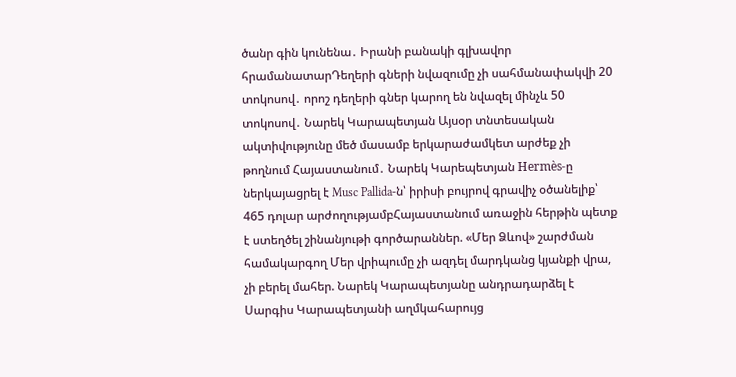ծանր գին կունենա․ Իրանի բանակի գլխավոր հրամանատարԴեղերի գների նվազումը չի սահմանափակվի 20 տոկոսով․ որոշ դեղերի գներ կարող են նվազել մինչև 50 տոկոսով․ Նարեկ Կարապետյան Այսօր տնտեսական ակտիվությունը մեծ մասամբ երկարաժամկետ արժեք չի թողնում Հայաստանում․ Նարեկ Կարեպետյան Hermès-ը ներկայացրել է Musc Pallida-ն՝ իրիսի բույրով գրավիչ օծանելիք՝ 465 դոլար արժողությամբՀայաստանում առաջին հերթին պետք է ստեղծել շինանյութի գործարաններ. «Մեր Ձևով» շարժման համակարգող Մեր վրիպումը չի ազդել մարդկանց կյանքի վրա, չի բերել մահեր. Նարեկ Կարապետյանը անդրադարձել է Սարգիս Կարապետյանի աղմկահարույց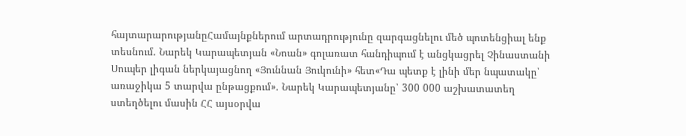հայտարարությանըՀամայնքներում արտադրությունը զարգացնելու մեծ պոտենցիալ ենք տեսնում. Նարեկ Կարապետյան «Նոան» գոլառատ հանդիպում է անցկացրել Չինաստանի Սուպեր լիգան ներկայացնող «Յուննան Յուկունի» հետ«Դա պետք է լինի մեր նպատակը՝ առաջիկա 5 տարվա ընթացքում». Նարեկ Կարապետյանը՝ 300 000 աշխատատեղ ստեղծելու մասին ՀՀ այսօրվա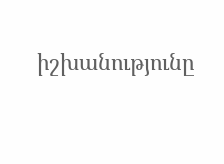իշխանությունը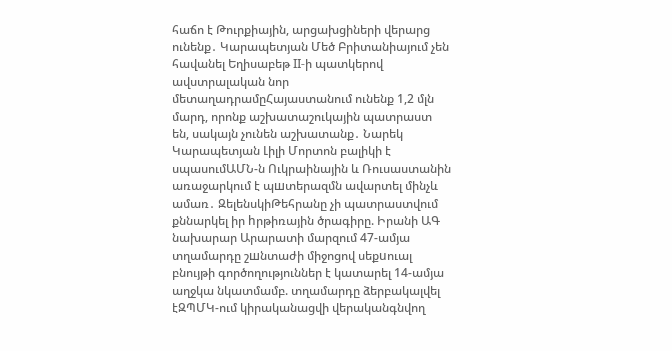հաճո է Թուրքիային, արցախցիների վերարց ունենք․ Կարապետյան Մեծ Բրիտանիայում չեն հավանել Եղիսաբեթ II-ի պատկերով ավստրալական նոր մետաղադրամըՀայաստանում ունենք 1,2 մլն մարդ, որոնք աշխատաշուկային պատրաստ են, սակայն չունեն աշխատանք․ Նարեկ Կարապետյան Լիլի Մորտոն բալիկի է սպասումԱՄՆ-ն Ուկրաինային և Ռուսաստանին առաջարկում է պшտերազմն ավարտել մինչև ամառ․ ԶելենսկիԹեհրանը չի պատրաստվում քննարկել իր hրթիռային ծրագիրը. Իրանի ԱԳ նախարար Արարատի մարզում 47-ամյա տղամարդը շшնտաժի միջոցով սեքuուալ բնույթի գործողություններ է կատարել 14-ամյա աղջկա նկատմամբ. տղամարդը ձերբակալվել էԶՊՄԿ-ում կիրականացվի վերականգնվող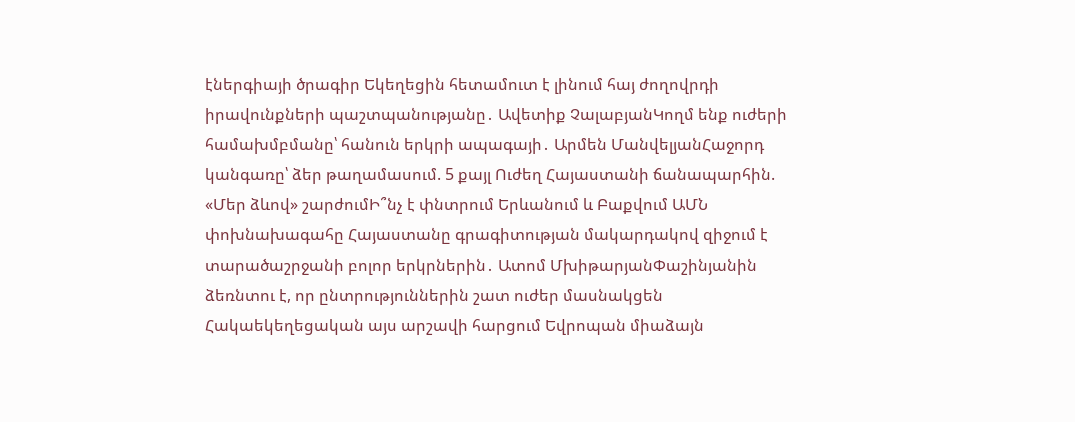էներգիայի ծրագիր Եկեղեցին հետամուտ է լինում հայ ժողովրդի իրավունքների պաշտպանությանը․ Ավետիք ՉալաբյանԿողմ ենք ուժերի համախմբմանը՝ հանուն երկրի ապագայի․ Արմեն ՄանվելյանՀաջորդ կանգառը՝ ձեր թաղամասում. 5 քայլ Ուժեղ Հայաստանի ճանապարհին. «Մեր ձևով» շարժումԻ՞նչ է փնտրում Երևանում և Բաքվում ԱՄՆ փոխնախագահը Հայաստանը գրագիտության մակարդակով զիջում է տարածաշրջանի բոլոր երկրներին․ Ատոմ ՄխիթարյանՓաշինյանին ձեռնտու է, որ ընտրություններին շատ ուժեր մասնակցեն Հակաեկեղեցական այս արշավի հարցում Եվրոպան միաձայն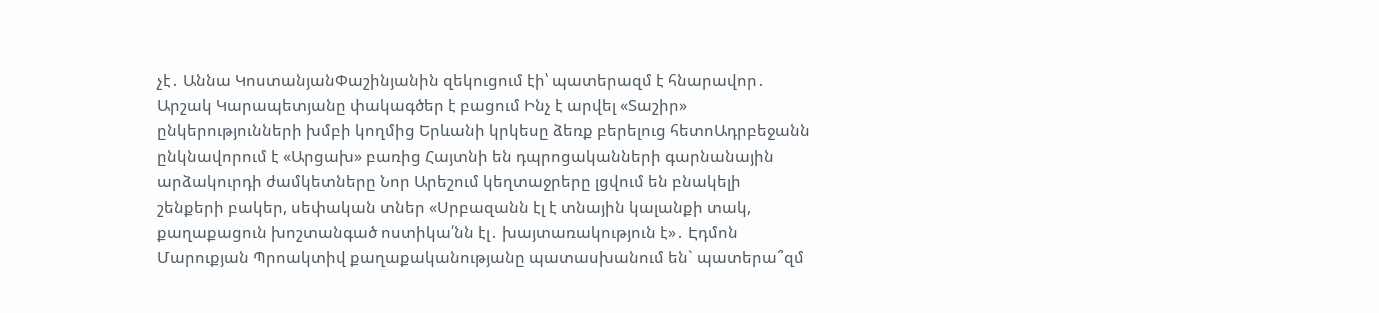չէ․ Աննա ԿոստանյանՓաշինյանին զեկուցում էի՝ պատերազմ է հնարավոր․ Արշակ Կարապետյանը փակագծեր է բացում Ինչ է արվել «Տաշիր» ընկերությունների խմբի կողմից Երևանի կրկեսը ձեռք բերելուց հետոԱդրբեջանն ընկնավորում է «Արցախ» բառից Հայտնի են դպրոցականների գարնանային արձակուրդի ժամկետները Նոր Արեշում կեղտաջրերը լցվում են բնակելի շենքերի բակեր, սեփական տներ «Սրբազանն էլ է տնային կալանքի տակ, քաղաքացուն խոշտանգած ոստիկա՛նն էլ․ խայտառակություն է»․ Էդմոն Մարուքյան Պրոակտիվ քաղաքականությանը պատասխանում են` պատերա՞զմ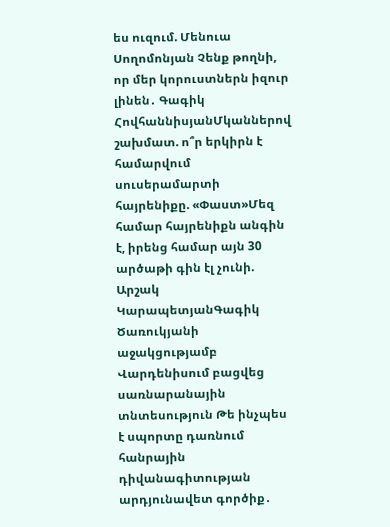ես ուզում. Մենուա Սողոմոնյան Չենք թողնի, որ մեր կորուստներն իզուր լինեն․ Գագիկ ՀովհաննիսյանՄկաններով շախմատ. ո՞ր երկիրն է համարվում սուսերամարտի հայրենիքը. «Փաստ»Մեզ համար հայրենիքն անգին է, իրենց համար այն 30 արծաթի գին էլ չունի. Արշակ ԿարապետյանԳագիկ Ծառուկյանի աջակցությամբ Վարդենիսում բացվեց սառնարանային տնտեսություն Թե ինչպես է սպորտը դառնում հանրային դիվանագիտության արդյունավետ գործիք․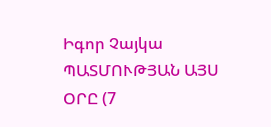Իգոր Չայկա ՊԱՏՄՈՒԹՅԱՆ ԱՅՍ ՕՐԸ (7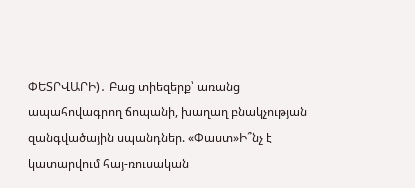ՓԵՏՐՎԱՐԻ)․ Բաց տիեզերք՝ առանց ապահովագրող ճոպանի, խաղաղ բնակչության զանգվածային սպանդներ. «Փաստ»Ի՞նչ է կատարվում հայ-ռուսական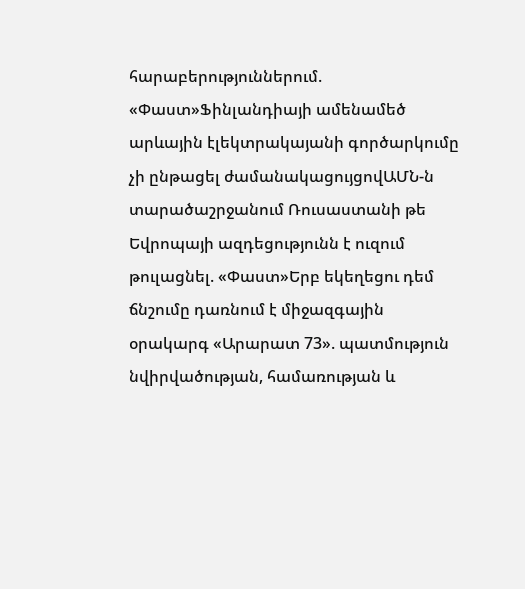հարաբերություններում. «Փաստ»Ֆինլանդիայի ամենամեծ արևային էլեկտրակայանի գործարկումը չի ընթացել ժամանակացույցովԱՄՆ-ն տարածաշրջանում Ռուսաստանի թե Եվրոպայի ազդեցությունն է ուզում թուլացնել. «Փաստ»Երբ եկեղեցու դեմ ճնշումը դառնում է միջազգային օրակարգ «Արարատ 73». պատմություն նվիրվածության, համառության և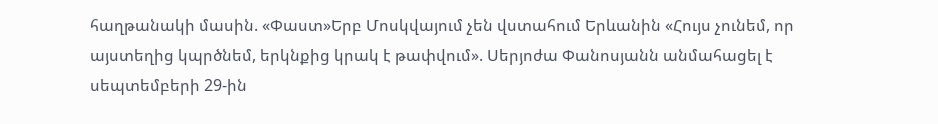հաղթանակի մասին. «Փաստ»Երբ Մոսկվայում չեն վստահում Երևանին «Հույս չունեմ, որ այստեղից կպրծնեմ, երկնքից կրակ է թափվում». Սերյոժա Փանոսյանն անմահացել է սեպտեմբերի 29-ին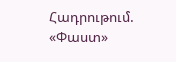Հադրութում. «Փաստ»